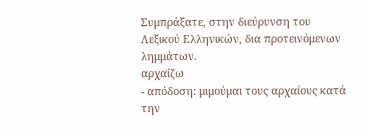Συμπράξατε, στην διεύρυνση του Λεξικού Ελληνικών, δια προτεινόμενων λημμάτων.
αρχαΐζω
- απόδοση: μιμούμαι τους αρχαίους κατά την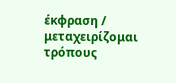έκφραση / μεταχειρίζομαι τρόπους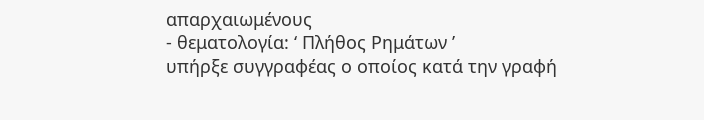απαρχαιωμένους
- θεματολογία: ‘ Πλήθος Ρημάτων ’
υπήρξε συγγραφέας ο οποίος κατά την γραφή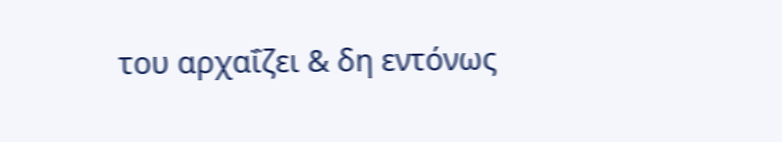του αρχαΐζει & δη εντόνως